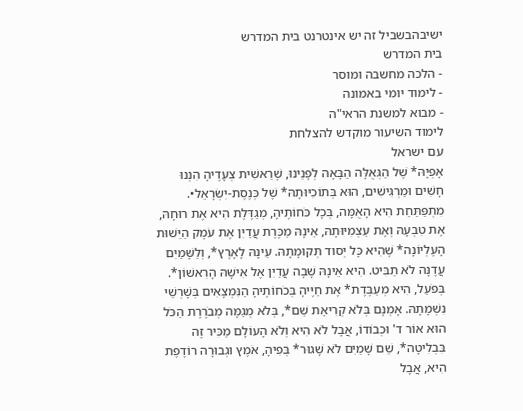ישיבהבשביל זה יש אינטרנט בית המדרש
בית המדרש
- הלכה מחשבה ומוסר
- לימוד יומי באמונה
- מבוא למשנת הראי"ה
לימוד השיעור מוקדש להצלחת
עם ישראל
אָפְיָהּ* שֶׁל הַגְּאֻלָּה הַבָּאָה לְפָנֵינוּ, שֶׁרֵאשִׁית צְעָדֶיהָ הִנְנוּ חָשִׁים וּמַרְגִּישִׁים, הוּא בְּתוֹכִיּוּתָהּ* שֶׁל כְּנֶסֶת-יִשְׂרָאֵל•.
מִתְפַּתַּחַת הִיא הָאֻמָּה, בְּכָל כֹּחוֹתֶיהָ, מְגַדֶּלֶת הִיא אֶת רוּחָהּ, אֶת טִבְעָהּ וְאֶת עַצְמִיּוּתָהּ, אֵינָהּ מַכֶּרֶת עֲדַיִן אֶת עֹמֶק הַיֵּשׁוּת הָעֶלְיוֹנָה* שֶׁהִיא כָּל יְסוד תְּקוּמָתָהּ. עֵינָהּ לָאָרֶץ*, וְלַשָּׁמַיִם עֲדֶנָּה לֹא תַבִּיט. הִיא אֵינָהּ שָׁבָה עֲדַיִן אֶל אִישָׁהּ הָרִאשׁוֹן*.
בְּפֹעַל, הִיא מְעַבֶּדֶת* אֶת חַיֶּיהָ בְּכֹחוֹתֶיהָ הַנִּמְצָאִים בְּשָׁרְשֵׁי נִשְׁמָתָהּ. אָמְנָם בְּלֹא קְרִיאַת שֵׁם*, בְּלֹא מְגַמָּה מְבֹרֶרֶת הַכֹּל הוּא אוֹר ד' וּכְבוֹדוֹ, אֲבָל לֹא הִיא וְלֹא הָעוֹלָם מַכִּיר זֶה בִּבְלִיטָה*, שֵׁם שָׁמַיִם לֹא שָׁגוּר* בְּפִיהָ, אֹמֶץ וּגְבוּרָה רוֹדֶפֶת הִיא, אֲבָל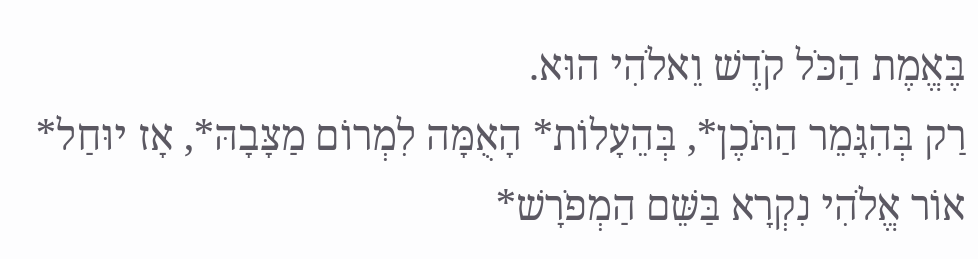בֶּאֱמֶת הַכֹּל קֹדֶשׁ וֵאלֹהִי הוּא.
רַק בְּהִגָּמֵר הַתֹּכֶן*, בְּהֵעָלוֹת* הָאֻמָּה לִמְרוֹם מַצָּבָהּ*, אָז יוּחַל* אוֹר אֱלֹהִי נִקְרָא בַּשֵּׁם הַמְפֹרָשׁ*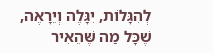לְהִגָּלוֹת, יִגָּלֶה וְיֵרָאֶה, שֶׁכָּל מַה שֶּׁהֵאִיר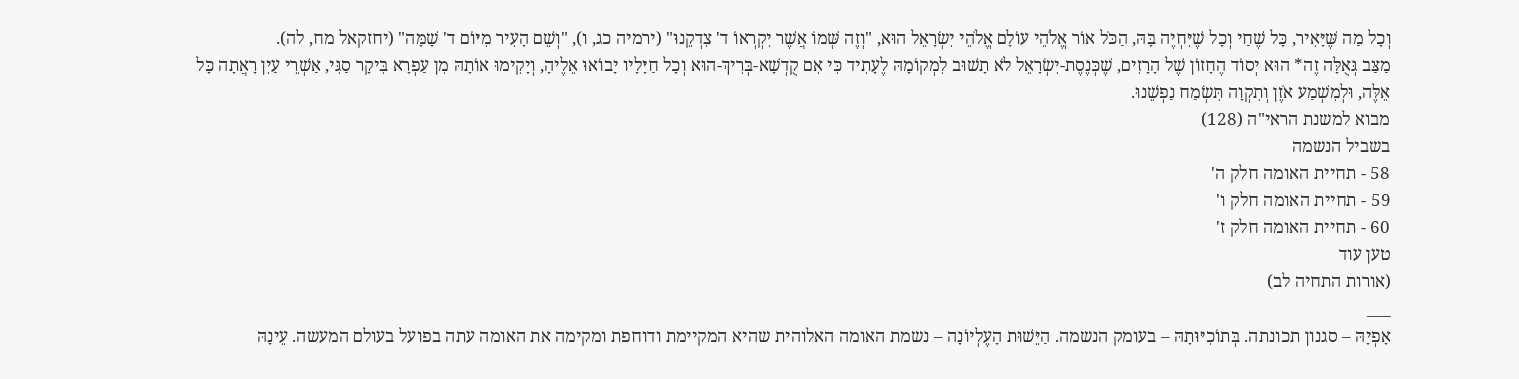וְכָל מַה שֶּׁיָּאִיר, כָּל שֶׁחַי וְכָל שֶׁיִּחְיֶה בָּהּ, הַכֹּל אוֹר אֱלֹהֵי עוֹלָם אֱלֹהֵי יִשְׂרָאֵל הוּא, "וְזֶה שְּׁמוֹ אֲשֶׁר יִקְרְאוֹ ד' צִדְקֵנוּ" (ירמיה כג, ו), "וְשֵׁם הָעִיר מִיּוֹם ד' שָׁמָּה" (יחזקאל מח, לה).
מַצַּב גְּאֻלָּה זֶה* הוּא יְסוֹד הֶחָזוֹן שֶׁל הָרָזִים, שֶׁכְּנֶסֶת-יִשְׂרָאֵל לֹא תָשׁוּב לִמְקוֹמָהּ לֶעָתִיד כִּי אִם קֻדְשָׁא-בְּרִיךְ-הוּא וְכָל חַיָּלָיו יָבוֹאוּ אֵלֶיהָ, וְיָקִימוּ אוֹתָהּ מִן עַפְרָא בִּיקָר סַגִּי, אַשְׁרֵי עַיִן רָאֲתָה כָּל אֵלֶּה, וּלְמִשְׁמַע אֹזֶן וְתִקְוָה תִּשְׂמַח נַפְשֵׁנוּ.
מבוא למשנת הראי"ה (128)
בשביל הנשמה
58 - תחיית האומה חלק ה'
59 - תחיית האומה חלק ו'
60 - תחיית האומה חלק ז'
טען עוד
(אורות התחיה לב)
___
אָפְיָהּ – סגנון תכונתה. בְּתוֹכִיּוּתָהּ – בעומק הנשמה. הַיֵּשׁוּת הָעֶלְיוֹנָה – נשמת האומה האלוהית שהיא המקיימת ודוחפת ומקימה את האומה עתה בפועל בעולם המעשה. עֵינָהּ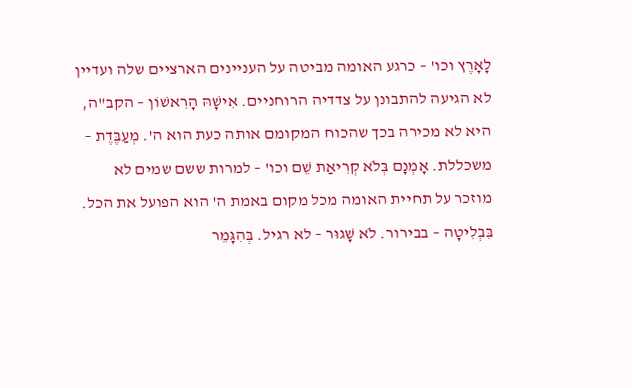לָאָרֶץ וכו' – כרגע האומה מביטה על העניינים הארציים שלה ועדיין לא הגיעה להתבונן על צדדיה הרוחניים. אִישָׁהּ הָרִאשׁוֹן – הקב"ה, היא לא מכירה בכך שהכוח המקומם אותה כעת הוא ה'. מְעַבֶּדֶת – משכללת. אָמְנָם בְּלֹא קְרִיאַת שֵׁם וכו' – למרות ששם שמים לא מוזכר על תחיית האומה מכל מקום באמת ה' הוא הפועל את הכל. בִּבְלִיטָה – בבירור. לֹא שָׁגוּר – לא רגיל. בְּהִגָּמֵר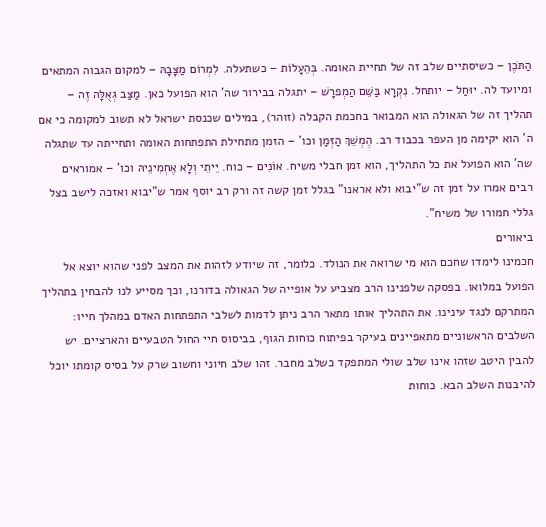הַתֹּכֶן – כשיסתיים שלב זה של תחיית האומה. בְּהֵעָלוֹת – כשתעלה. לִמְרוֹם מַצָּבָהּ – למקום הגבוה המתאים ומיועד לה. יוּחַל – יותחל. נִקְרָא בַּשֵּׁם הַמְפרָשׁ – יתגלה בבירור שה' הוא הפועל כאן. מַצַּב גְאֻלָּה זֶה – תהליך זה של הגאולה הוא המבואר בחכמת הקבלה (זוהר), במילים שכנסת ישראל לא תשוב למקומה כי אם ה' הוא יקימה מן העפר בכבוד רב. הֶמְשֵׁךְ הַזְּמַן וכו' – הזמן מתחילת התפתחות האומה ותחייתה עד שתגלה שה' הוא הפועל את כל התהליך, הוא זמן חבלי משיח. אוֹנִים – כוח. יֵיתֵי וְלָא אֶחְמִינֵיהּ וכו' – אמוראים רבים אמרו על זמן זה ש"יבוא ולא אראנו" בגלל זמן קשה זה ורק רב יוסף אמר ש"יבוא ואזכה לישב בצל גללי חמורו של משיח".
ביאורים
חכמינו לימדו שחכם הוא מי שרואה את הנולד. כלומר, זה שיודע לזהות את המצב לפני שהוא יוצא אל הפועל במלואו. בפסקה שלפנינו הרב מצביע על אופייה של הגאולה בדורנו, וכך מסייע לנו להבחין בתהליך המתרקם לנגד עינינו. את התהליך אותו מתאר הרב ניתן לדמות לשלבי התפתחות האדם במהלך חייו: השלבים הראשוניים מתאפיינים בעיקר בפיתוח כוחות הגוף, בביסוס חיי החול הטבעיים והארציים. יש להבין היטב שזהו אינו שלב שולי המתפקד כשלב מחבר. זהו שלב חיוני וחשוב שרק על בסיס קומתו יוכל להיבנות השלב הבא. כוחות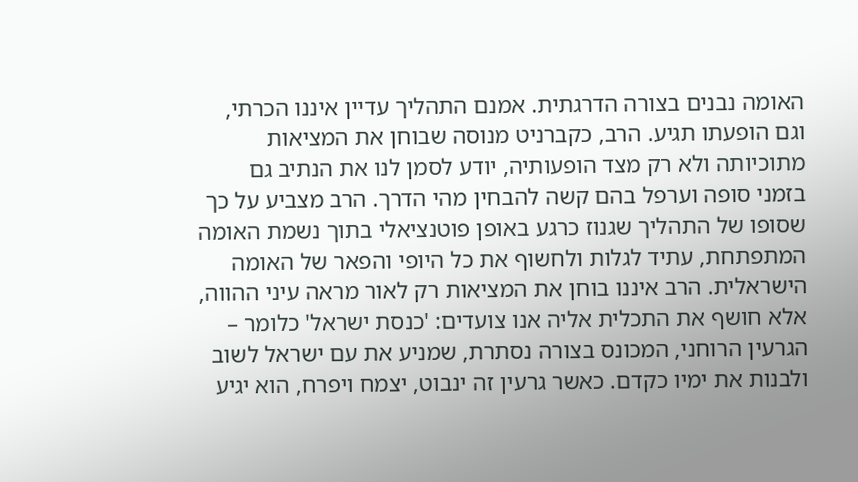האומה נבנים בצורה הדרגתית. אמנם התהליך עדיין איננו הכרתי, וגם הופעתו תגיע. הרב, כקברניט מנוסה שבוחן את המציאות מתוכיותה ולא רק מצד הופעותיה, יודע לסמן לנו את הנתיב גם בזמני סופה וערפל בהם קשה להבחין מהי הדרך. הרב מצביע על כך שסופו של התהליך שגנוז כרגע באופן פוטנציאלי בתוך נשמת האומה המתפתחת, עתיד לגלות ולחשוף את כל היופי והפאר של האומה הישראלית. הרב איננו בוחן את המציאות רק לאור מראה עיני ההווה, אלא חושף את התכלית אליה אנו צועדים: 'כנסת ישראל' כלומר – הגרעין הרוחני, המכונס בצורה נסתרת, שמניע את עם ישראל לשוב ולבנות את ימיו כקדם. כאשר גרעין זה ינבוט, יצמח ויפרח, הוא יגיע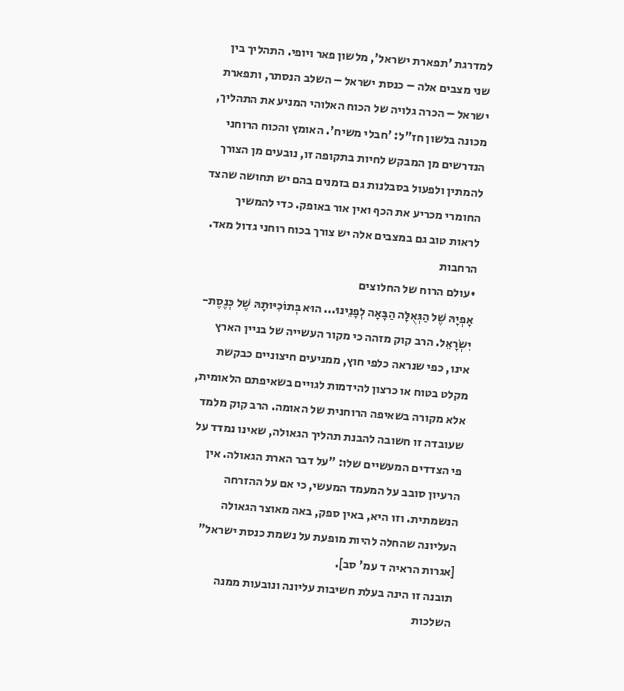למדרגת 'תפארת ישראל', מלשון פאר ויופי. התהליך בין שני מצבים אלה – כנסת ישראל – השלב הנסתר, ותפארת ישראל – הכרה גלויה של הכוח האלוהי המניע את התהליך, מכונה בלשון חז"ל: 'חבלי משיח'. האומץ והכוח הרוחני הנדרשים מן המבקש לחיות בתקופה זו, נובעים מן הצורך להמתין ולפעול בסבלנות גם בזמנים בהם יש תחושה שהצד החומרי מכריע את הכף ואין אור באופק. כדי להמשיך לראות טוב גם במצבים אלה יש צורך בכוח רוחני גדול מאד.
הרחבות
•עולם הרוח של החלוצים
אָפְיָהּ שֶׁל הַגְּאֻלָּה הַבָּאָה לְפָנֵינוּ... הוּא בְּתוֹכִיּוּתָהּ שֶׁל כְּנֶסֶת-יִשְׂרָאֵל. הרב קוק מזהה כי מקור העשייה של בניין הארץ אינו, כפי שנראה כלפי חוץ, ממניעים חיצוניים כבקשת מקלט בטוח או כרצון להידמות לגויים בשאיפתם הלאומית, אלא מקורה בשאיפה הרוחנית של האומה. הרב קוק מלמד שעובדה זו חשובה להבנת תהליך הגאולה, שאינו נמדד על פי הצדדים המעשיים שלו: "על דבר הארת הגאולה. אין הרעיון סובב על המעמד המעשי, כי אם על ההזרחה הנשמתית. וזו היא, באין ספק, באה מאוצר הגאולה העליונה שהחלה להיות מופעת על נשמת כנסת ישראל" [אגרות הראיה ד עמ' סב].
תובנה זו הינה בעלת חשיבות עליונה ונובעות ממנה השלכות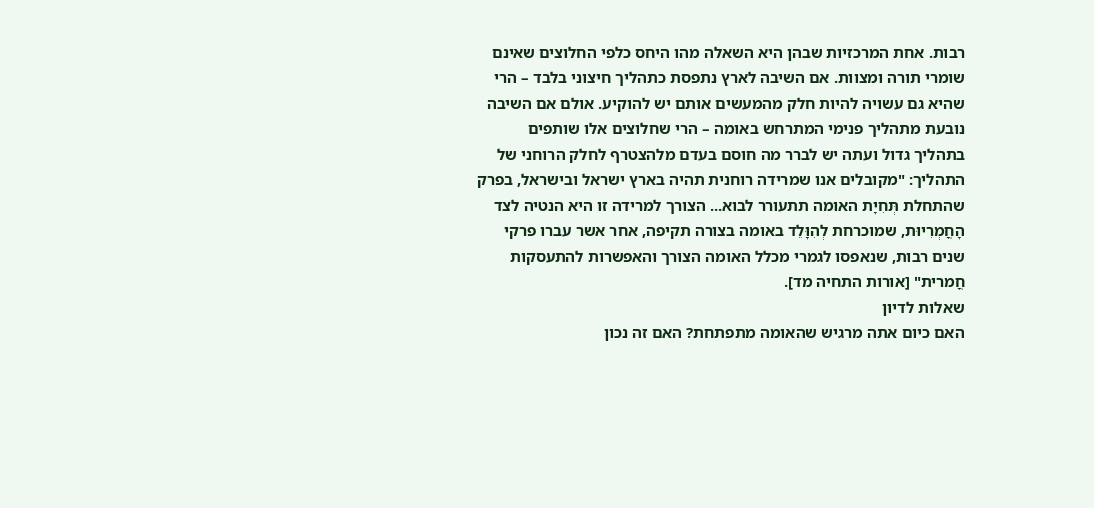רבות. אחת המרכזיות שבהן היא השאלה מהו היחס כלפי החלוצים שאינם שומרי תורה ומצוות. אם השיבה לארץ נתפסת כתהליך חיצוני בלבד – הרי שהיא גם עשויה להיות חלק מהמעשים אותם יש להוקיע. אולם אם השיבה נובעת מתהליך פנימי המתרחש באומה – הרי שחלוצים אלו שותפים בתהליך גדול ועתה יש לברר מה חוסם בעדם מלהצטרף לחלק הרוחני של התהליך: "מקובלים אנו שמרידה רוחנית תהיה בארץ ישראל ובישראל, בפרק שהתחלת תְּחִיָת האומה תתעורר לבוא... הצורך למרידה זו היא הנטיה לצד הָחֳמְרִיוּת, שמוכרחת לְהִוָּלֵד באומה בצורה תקיפה, אחר אשר עברו פרקי שנים רבות, שנאפסו לגמרי מכלל האומה הצורך והאפשרות להתעסקות חֳמרית" [אורות התחיה מד].
שאלות לדיון
האם כיום אתה מרגיש שהאומה מתפתחת? האם זה נכון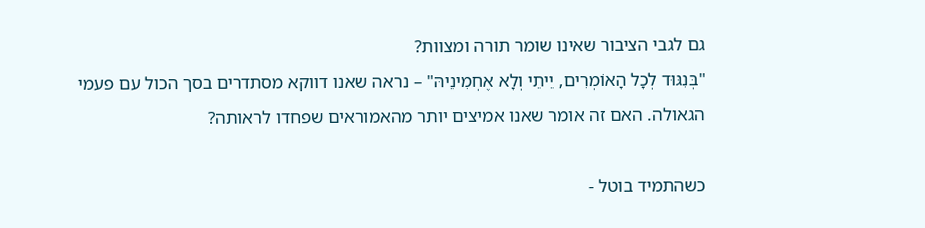גם לגבי הציבור שאינו שומר תורה ומצוות?
"בְּנִגּוּד לְכָל הָאוֹמְרִים, יֵיתֵי וְלָא אֶחְמִינֵיהּ" – נראה שאנו דווקא מסתדרים בסך הכול עם פעמי הגאולה. האם זה אומר שאנו אמיצים יותר מהאמוראים שפחדו לראותה?

כשהתמיד בוטל -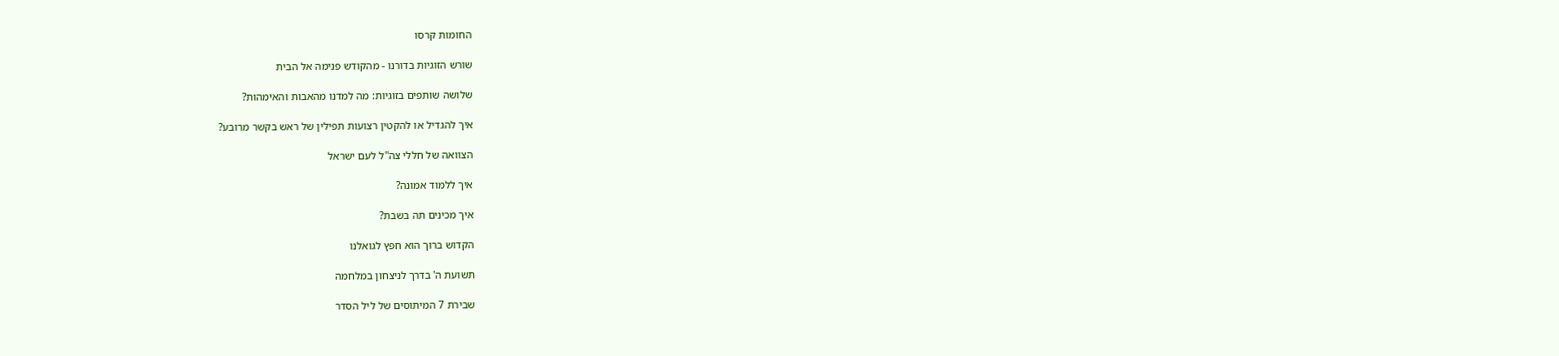החומות קרסו

שורש הזוגיות בדורנו - מהקודש פנימה אל הבית

שלושה שותפים בזוגיות: מה למדנו מהאבות והאימהות?

איך להגדיל או להקטין רצועות תפילין של ראש בקשר מרובע?

הצוואה של חללי צה''ל לעם ישראל

איך ללמוד אמונה?

איך מכינים תה בשבת?

הקדוש ברוך הוא חפץ לגואלנו

תשועת ה' בדרך לניצחון במלחמה

שבירת 7 המיתוסים של ליל הסדר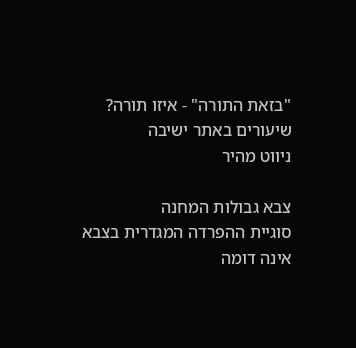"בזאת התורה" - איזו תורה?
שיעורים באתר ישיבה
ניווט מהיר

צבא גבולות המחנה
סוגיית ההפרדה המגדרית בצבא אינה דומה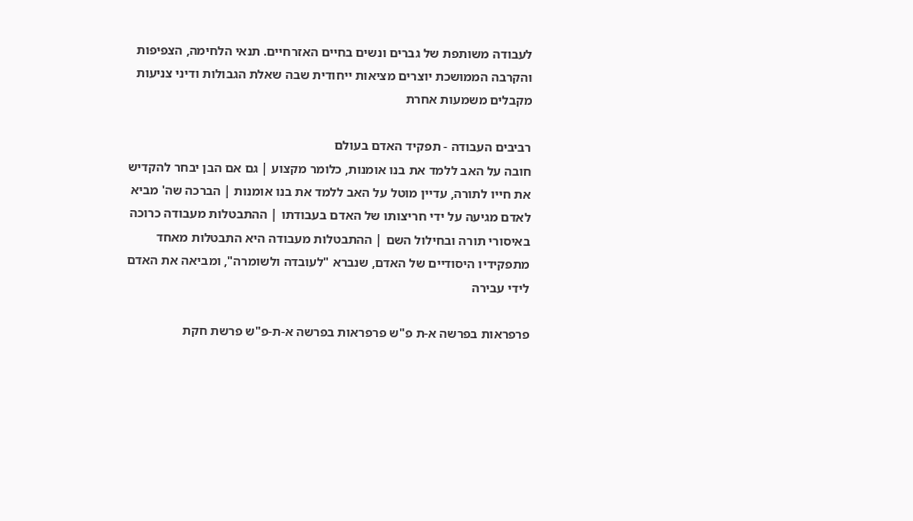לעבודה משותפת של גברים ונשים בחיים האזרחיים. תנאי הלחימה, הצפיפות והקרבה הממושכת יוצרים מציאות ייחודית שבה שאלת הגבולות ודיני צניעות מקבלים משמעות אחרת

רביבים העבודה - תפקיד האדם בעולם
חובה על האב ללמד את בנו אומנות, כלומר מקצוע | גם אם הבן יבחר להקדיש את חייו לתורה, עדיין מוטל על האב ללמד את בנו אומנות | הברכה שה' מביא לאדם מגיעה על ידי חריצותו של האדם בעבודתו | ההתבטלות מעבודה כרוכה באיסורי תורה ובחילול השם | ההתבטלות מעבודה היא התבטלות מאחד מתפקידיו היסודיים של האדם, שנברא "לעובדה ולשומרה", ומביאה את האדם לידי עבירה

פרפראות בפרשה א-ת פ"ש פרפראות בפרשה א-ת-פ"ש פרשת חקת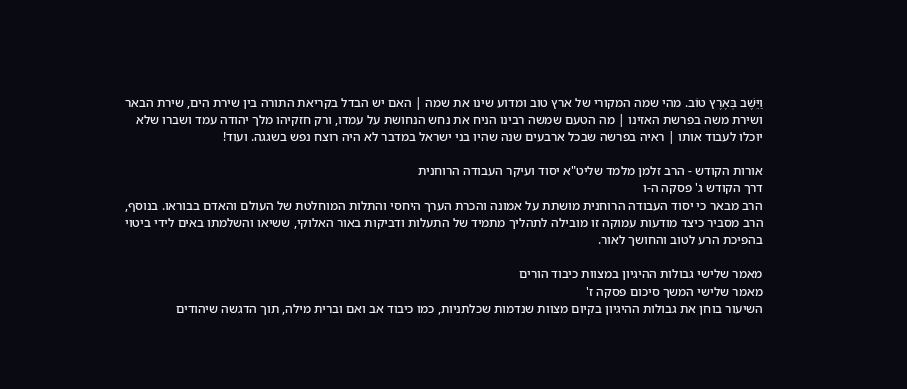וַיֵּשֶׁב בְּאֶרֶץ טוֹב. מהי שמה המקורי של ארץ טוב ומדוע שינו את שמה | האם יש הבדל בקריאת התורה בין שירת הים, שירת הבאר ושירת משה בפרשת האזינו | מה הטעם שמשה רבינו הניח את נחש הנחושת על עמדו, ורק חזקיהו מלך יהודה עמד ושברו שלא יוכלו לעבוד אותו | ראיה בפרשה שבכל ארבעים שנה שהיו בני ישראל במדבר לא היה רוצח נפש בשגגה. ועוד!

אורות הקודש - הרב זלמן מלמד שליט"א יסוד ועיקר העבודה הרוחנית
דרך הקודש ג' פסקה ה-ו
הרב מבאר כי יסוד העבודה הרוחנית מושתת על אמונה והכרת הערך היחסי והתלות המוחלטת של העולם והאדם בבוראו. בנוסף, הרב מסביר כיצד מודעות עמוקה זו מובילה לתהליך מתמיד של התעלות ודביקות באור האלוקי, ששיאו והשלמתו באים לידי ביטוי בהפיכת הרע לטוב והחושך לאור.

מאמר שלישי גבולות ההיגיון במצוות כיבוד הורים
מאמר שלישי המשך סיכום פסקה ז'
השיעור בוחן את גבולות ההיגיון בקיום מצוות שנדמות שכלתניות, כמו כיבוד אב ואם וברית מילה, תוך הדגשה שיהודים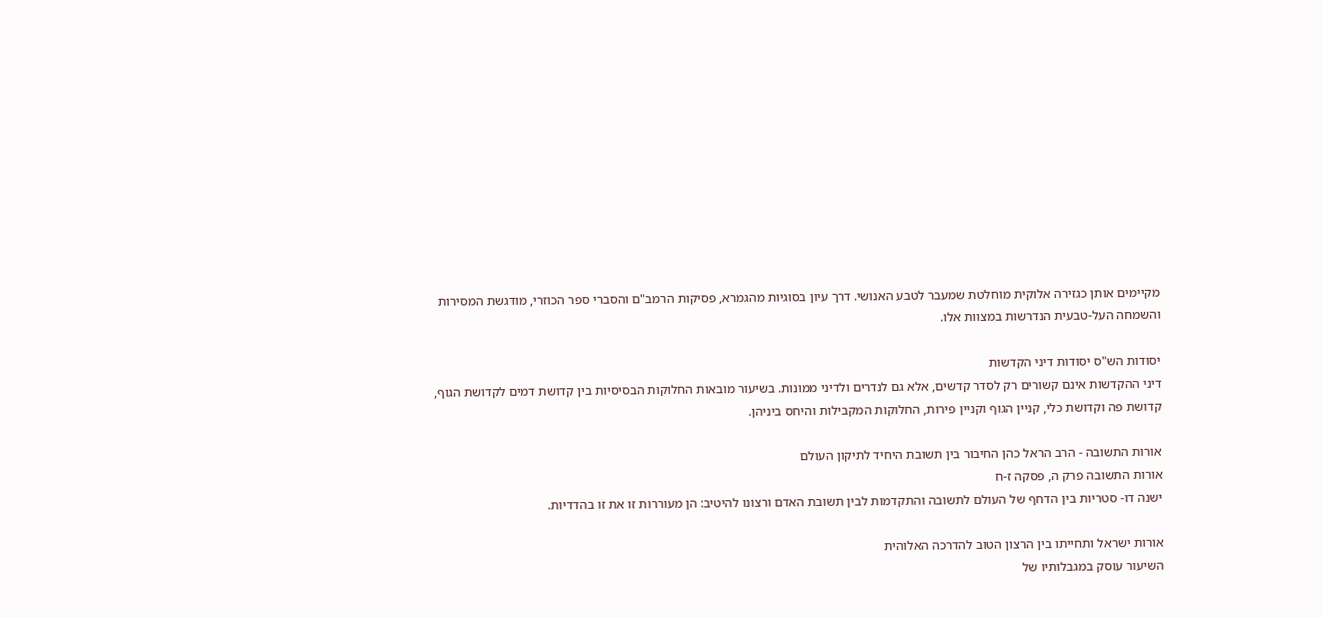מקיימים אותן כגזירה אלוקית מוחלטת שמעבר לטבע האנושי. דרך עיון בסוגיות מהגמרא, פסיקות הרמב"ם והסברי ספר הכוזרי, מודגשת המסירות והשמחה העל-טבעית הנדרשות במצוות אלו.

יסודות הש"ס יסודות דיני הקדשות
דיני ההקדשות אינם קשורים רק לסדר קדשים, אלא גם לנדרים ולדיני ממונות. בשיעור מובאות החלוקות הבסיסיות בין קדושת דמים לקדושת הגוף, קדושת פה וקדושת כלי, קניין הגוף וקניין פירות, החלוקות המקבילות והיחס ביניהן.

אורות התשובה - הרב הראל כהן החיבור בין תשובת היחיד לתיקון העולם
אורות התשובה פרק ה, פסקה ז-ח
ישנה דו- סטריות בין הדחף של העולם לתשובה והתקדמות לבין תשובת האדם ורצונו להיטיב: הן מעוררות זו את זו בהדדיות.

אורות ישראל ותחייתו בין הרצון הטוב להדרכה האלוהית
השיעור עוסק במגבלותיו של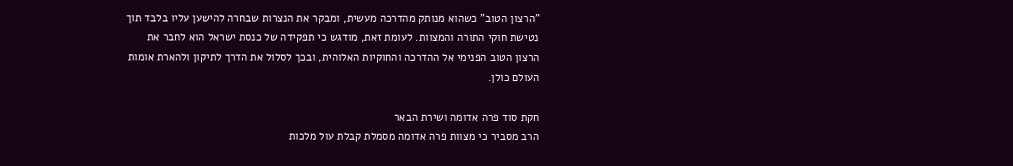"הרצון הטוב" כשהוא מנותק מהדרכה מעשית, ומבקר את הנצרות שבחרה להישען עליו בלבד תוך נטישת חוקי התורה והמצוות. לעומת זאת, מודגש כי תפקידה של כנסת ישראל הוא לחבר את הרצון הטוב הפנימי אל ההדרכה והחוקיות האלוהית, ובכך לסלול את הדרך לתיקון ולהארת אומות העולם כולן.

חקת סוד פרה אדומה ושירת הבאר
הרב מסביר כי מצוות פרה אדומה מסמלת קבלת עול מלכות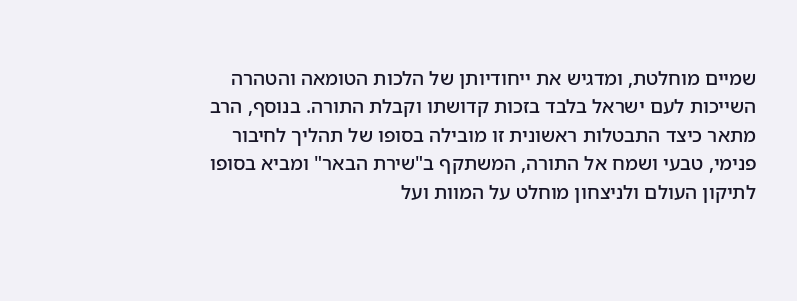שמיים מוחלטת, ומדגיש את ייחודיותן של הלכות הטומאה והטהרה השייכות לעם ישראל בלבד בזכות קדושתו וקבלת התורה. בנוסף, הרב מתאר כיצד התבטלות ראשונית זו מובילה בסופו של תהליך לחיבור פנימי, טבעי ושמח אל התורה, המשתקף ב"שירת הבאר" ומביא בסופו לתיקון העולם ולניצחון מוחלט על המוות ועל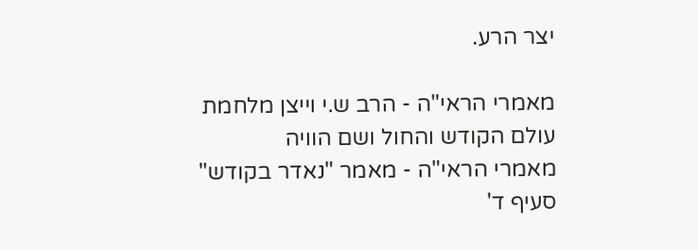יצר הרע.

מאמרי הראי"ה - הרב ש.י וייצן מלחמת עולם הקודש והחול ושם הוויה
מאמרי הראי"ה - מאמר "נאדר בקודש" סעיף ד'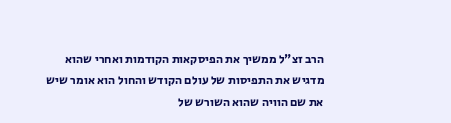הרב זצ"ל ממשיך את הפיסקאות הקודמות ואחרי שהוא מדגיש את התפיסות של עולם הקודש והחול הוא אומר שיש את שם הוויה שהוא השורש של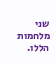שני מלחמות הללו.